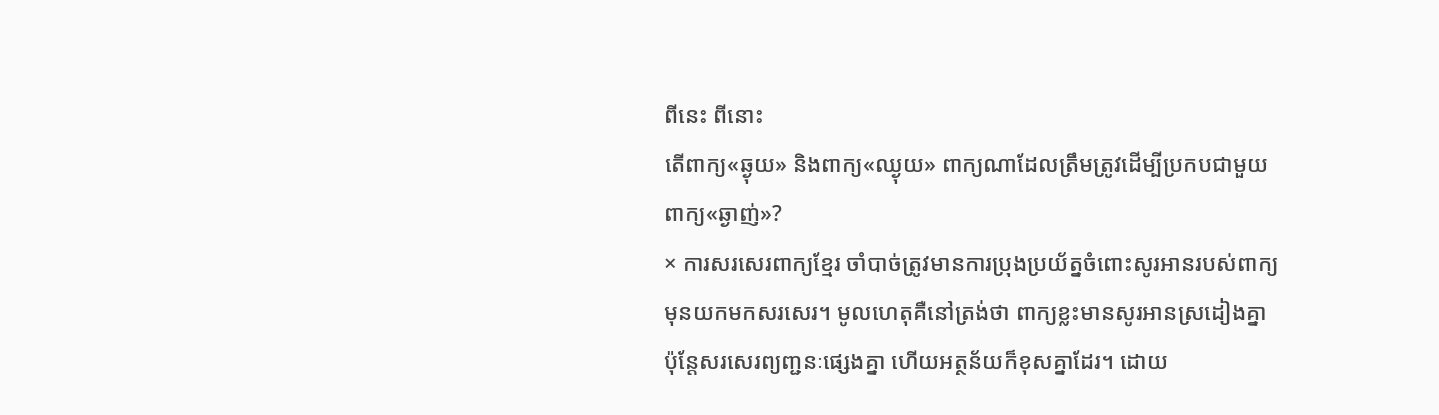ពីនេះ ពីនោះ
តើពាក្យ«ឆ្ងុយ» និងពាក្យ«ឈ្ងុយ» ពាក្យណាដែលត្រឹមត្រូវដើម្បីប្រកបជាមួយពាក្យ«ឆ្ងាញ់»?
× ការសរសេរពាក្យខ្មែរ ចាំបាច់ត្រូវមានការប្រុងប្រយ័ត្នចំពោះសូរអានរបស់ពាក្យ មុនយកមកសរសេរ។ មូលហេតុគឺនៅត្រង់ថា ពាក្យខ្លះមានសូរអានស្រដៀងគ្នា ប៉ុន្តែសរសេរព្យញ្ជនៈផ្សេងគ្នា ហើយអត្ថន័យក៏ខុសគ្នាដែរ។ ដោយ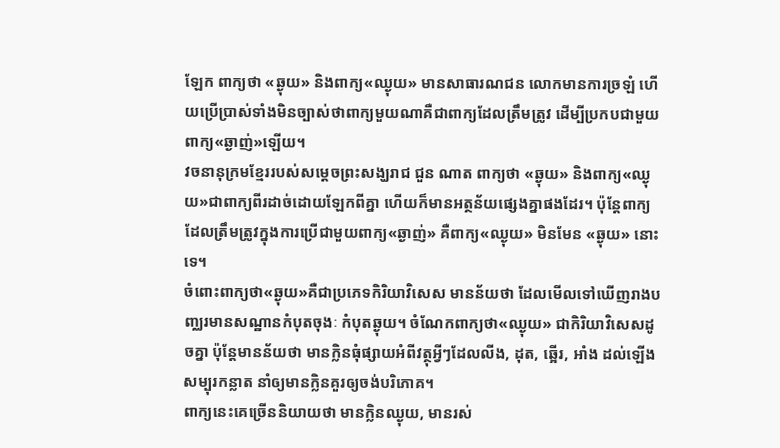ឡែក ពាក្យថា «ឆ្ងុយ» និងពាក្យ«ឈ្ងុយ» មានសាធារណជន លោកមានការច្រឡំ ហើយប្រើប្រាស់ទាំងមិនច្បាស់ថាពាក្យមួយណាគឺជាពាក្យដែលត្រឹមត្រូវ ដើម្បីប្រកបជាមួយពាក្យ«ឆ្ងាញ់»ឡើយ។
វចនានុក្រមខ្មែររបស់សម្ដេចព្រះសង្ឃរាជ ជួន ណាត ពាក្យថា «ឆ្ងុយ» និងពាក្យ«ឈ្ងុយ»ជាពាក្យពីរដាច់ដោយឡែកពីគ្នា ហើយក៏មានអត្ថន័យផ្សេងគ្នាផងដែរ។ ប៉ុន្តែពាក្យដែលត្រឹមត្រូវក្នុងការប្រើជាមួយពាក្យ«ឆ្ងាញ់» គឺពាក្យ«ឈ្ងុយ» មិនមែន «ឆ្ងុយ» នោះទេ។
ចំពោះពាក្យថា«ឆ្ងុយ»គឺជាប្រភេទកិរិយាវិសេស មានន័យថា ដែលមើលទៅឃើញរាងបញ្ឈរមានសណ្ឋានកំបុតចុងៈ កំបុតឆ្ងុយ។ ចំណែកពាក្យថា«ឈ្ងុយ» ជាកិរិយាវិសេសដូចគ្នា ប៉ុន្តែមានន័យថា មានក្លិនធុំផ្សាយអំពីវត្ថុអ្វីៗដែលលីង, ដុត, ឆ្អើរ, អាំង ដល់ឡើងសម្បុរកន្លាត នាំឲ្យមានក្លិនគួរឲ្យចង់បរិភោគ។
ពាក្យនេះគេច្រើននិយាយថា មានក្លិនឈ្ងុយ, មានរស់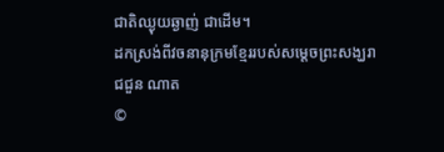ជាតិឈ្ងុយឆ្ងាញ់ ជាដើម។
ដកស្រង់ពីវចនានុក្រមខ្មែររបស់សម្ដេចព្រះសង្ឃរាជជួន ណាត
©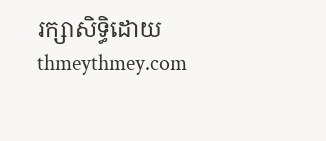រក្សាសិទ្ធិដោយ thmeythmey.com